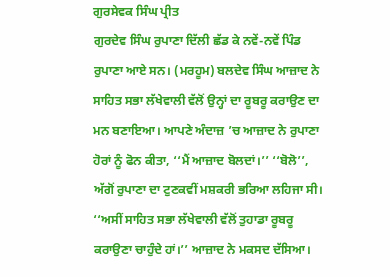ਗੁਰਸੇਵਕ ਸਿੰਘ ਪ੍ਰੀਤ
ਗੁਰਦੇਵ ਸਿੰਘ ਰੁਪਾਣਾ ਦਿੱਲੀ ਛੱਡ ਕੇ ਨਵੇਂ-ਨਵੇਂ ਪਿੰਡ ਰੁਪਾਣਾ ਆਏ ਸਨ। (ਮਰਹੂਮ) ਬਲਦੇਵ ਸਿੰਘ ਆਜ਼ਾਦ ਨੇ ਸਾਹਿਤ ਸਭਾ ਲੱਖੇਵਾਲੀ ਵੱਲੋਂ ਉਨ੍ਹਾਂ ਦਾ ਰੂਬਰੂ ਕਰਾਉਣ ਦਾ ਮਨ ਬਣਾਇਆ। ਆਪਣੇ ਅੰਦਾਜ਼ ’ਚ ਆਜ਼ਾਦ ਨੇ ਰੁਪਾਣਾ ਹੋਰਾਂ ਨੂੰ ਫੋਨ ਕੀਤਾ, ‘‘ਮੈਂ ਆਜ਼ਾਦ ਬੋਲਦਾਂ।’’ ‘‘ਬੋਲੋ’’, ਅੱਗੋਂ ਰੁਪਾਣਾ ਦਾ ਟੁਣਕਵੀਂ ਮਸ਼ਕਰੀ ਭਰਿਆ ਲਹਿਜਾ ਸੀ। ‘‘ਅਸੀਂ ਸਾਹਿਤ ਸਭਾ ਲੱਖੇਵਾਲੀ ਵੱਲੋਂ ਤੁਹਾਡਾ ਰੂਬਰੂ ਕਰਾਉਣਾ ਚਾਹੁੰਦੇ ਹਾਂ।’’ ਆਜ਼ਾਦ ਨੇ ਮਕਸਦ ਦੱਸਿਆ।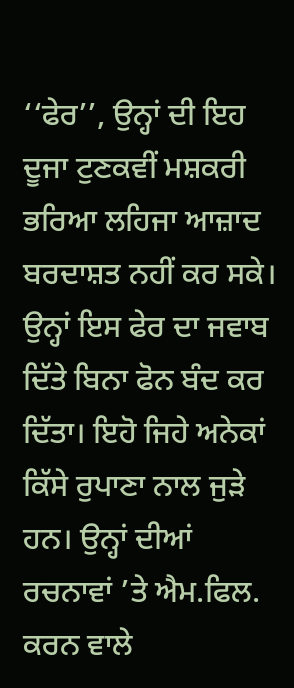‘‘ਫੇਰ’’, ਉਨ੍ਹਾਂ ਦੀ ਇਹ ਦੂਜਾ ਟੁਣਕਵੀਂ ਮਸ਼ਕਰੀ ਭਰਿਆ ਲਹਿਜਾ ਆਜ਼ਾਦ ਬਰਦਾਸ਼ਤ ਨਹੀਂ ਕਰ ਸਕੇ। ਉਨ੍ਹਾਂ ਇਸ ਫੇਰ ਦਾ ਜਵਾਬ ਦਿੱਤੇ ਬਿਨਾ ਫੋਨ ਬੰਦ ਕਰ ਦਿੱਤਾ। ਇਹੋ ਜਿਹੇ ਅਨੇਕਾਂ ਕਿੱਸੇ ਰੁਪਾਣਾ ਨਾਲ ਜੁੜੇ ਹਨ। ਉਨ੍ਹਾਂ ਦੀਆਂ ਰਚਨਾਵਾਂ ’ਤੇ ਐਮ.ਫਿਲ. ਕਰਨ ਵਾਲੇ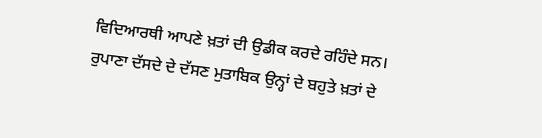ਵਿਦਿਆਰਥੀ ਆਪਣੇ ਖ਼ਤਾਂ ਦੀ ਉਡੀਕ ਕਰਦੇ ਰਹਿੰਦੇ ਸਨ। ਰੁਪਾਣਾ ਦੱਸਦੇ ਦੇ ਦੱਸਣ ਮੁਤਾਬਿਕ ਉਨ੍ਹਾਂ ਦੇ ਬਹੁਤੇ ਖ਼ਤਾਂ ਦੇ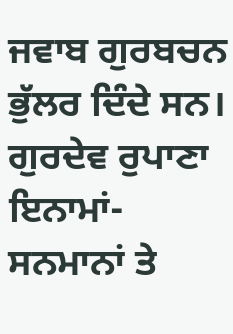ਜਵਾਬ ਗੁਰਬਚਨ ਭੁੱਲਰ ਦਿੰਦੇ ਸਨ। ਗੁਰਦੇਵ ਰੁਪਾਣਾ ਇਨਾਮਾਂ-ਸਨਮਾਨਾਂ ਤੇ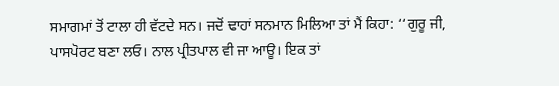ਸਮਾਗਮਾਂ ਤੋਂ ਟਾਲਾ ਹੀ ਵੱਟਦੇ ਸਨ। ਜਦੋਂ ਢਾਹਾਂ ਸਨਮਾਨ ਮਿਲਿਆ ਤਾਂ ਮੈਂ ਕਿਹਾ: ‘‘ਗੁਰੂ ਜੀ, ਪਾਸਪੋਰਟ ਬਣਾ ਲਓ। ਨਾਲ ਪ੍ਰੀਤਪਾਲ ਵੀ ਜਾ ਆਊ। ਇਕ ਤਾਂ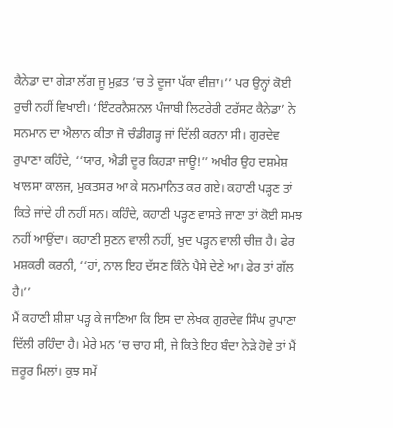ਕੈਨੇਡਾ ਦਾ ਗੇੜਾ ਲੱਗ ਜੂ ਮੁਫ਼ਤ ’ਚ ਤੇ ਦੂਜਾ ਪੱਕਾ ਵੀਜ਼ਾ।’’ ਪਰ ਉਨ੍ਹਾਂ ਕੋਈ ਰੁਚੀ ਨਹੀਂ ਵਿਖਾਈ। ‘ਇੰਟਰਨੈਸ਼ਨਲ ਪੰਜਾਬੀ ਲਿਟਰੇਰੀ ਟਰੱਸਟ ਕੈਨੇਡਾ’ ਨੇ ਸਨਮਾਨ ਦਾ ਐਲਾਨ ਕੀਤਾ ਜੋ ਚੰਡੀਗੜ੍ਹ ਜਾਂ ਦਿੱਲੀ ਕਰਨਾ ਸੀ। ਗੁਰਦੇਵ ਰੁਪਾਣਾ ਕਹਿੰਦੇ, ‘‘ਯਾਰ, ਐਡੀ ਦੂਰ ਕਿਹੜਾ ਜਾਊ!’’ ਅਖੀਰ ਉਹ ਦਸ਼ਮੇਸ਼ ਖਾਲਸਾ ਕਾਲਜ, ਮੁਕਤਸਰ ਆ ਕੇ ਸਨਮਾਨਿਤ ਕਰ ਗਏ। ਕਹਾਣੀ ਪੜ੍ਹਣ ਤਾਂ ਕਿਤੇ ਜਾਂਦੇ ਹੀ ਨਹੀਂ ਸਨ। ਕਹਿੰਦੇ, ਕਹਾਣੀ ਪੜ੍ਹਣ ਵਾਸਤੇ ਜਾਣਾ ਤਾਂ ਕੋਈ ਸਮਝ ਨਹੀਂ ਆਉਂਦਾ। ਕਹਾਣੀ ਸੁਣਨ ਵਾਲੀ ਨਹੀਂ, ਖ਼ੁਦ ਪੜ੍ਹਨ ਵਾਲੀ ਚੀਜ਼ ਹੈ। ਫੇਰ ਮਸ਼ਕਰੀ ਕਰਨੀ, ‘‘ਹਾਂ, ਨਾਲ ਇਹ ਦੱਸਣ ਕਿੰਨੇ ਪੈਸੇ ਦੇਣੇ ਆ। ਫੇਰ ਤਾਂ ਗੱਲ ਹੈ।’’
ਮੈਂ ਕਹਾਣੀ ਸ਼ੀਸ਼ਾ ਪੜ੍ਹ ਕੇ ਜਾਣਿਆ ਕਿ ਇਸ ਦਾ ਲੇਖਕ ਗੁਰਦੇਵ ਸਿੰਘ ਰੁਪਾਣਾ ਦਿੱਲੀ ਰਹਿੰਦਾ ਹੈ। ਮੇਰੇ ਮਨ ’ਚ ਚਾਹ ਸੀ, ਜੇ ਕਿਤੇ ਇਹ ਬੰਦਾ ਨੇੜੇ ਹੋਵੇ ਤਾਂ ਮੈਂ ਜ਼ਰੂਰ ਮਿਲਾਂ। ਕੁਝ ਸਮੇਂ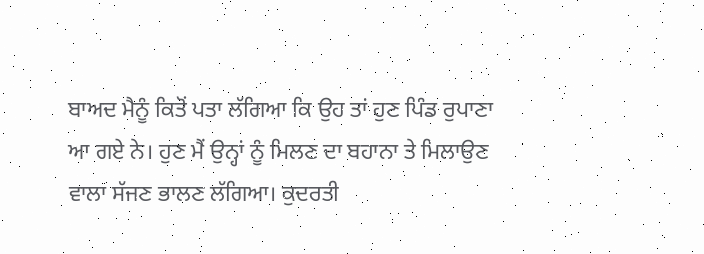ਬਾਅਦ ਮੈਨੂੰ ਕਿਤੋਂ ਪਤਾ ਲੱਗਿਆ ਕਿ ਉਹ ਤਾਂ ਹੁਣ ਪਿੰਡ ਰੁਪਾਣਾ ਆ ਗਏ ਨੇ। ਹੁਣ ਮੈਂ ਉਨ੍ਹਾਂ ਨੂੰ ਮਿਲਣ ਦਾ ਬਹਾਨਾ ਤੇ ਮਿਲਾਉਣ ਵਾਲਾ ਸੱਜਣ ਭਾਲਣ ਲੱਗਿਆ। ਕੁਦਰਤੀ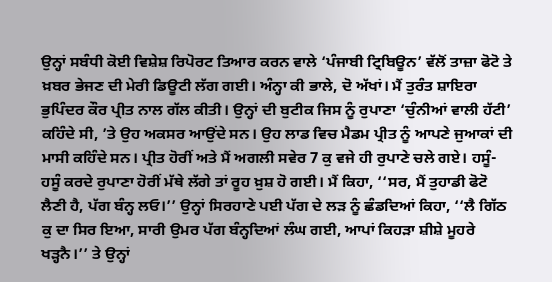ਉਨ੍ਹਾਂ ਸਬੰਧੀ ਕੋਈ ਵਿਸ਼ੇਸ਼ ਰਿਪੋਰਟ ਤਿਆਰ ਕਰਨ ਵਾਲੇ ‘ਪੰਜਾਬੀ ਟ੍ਰਿਬਿਊਨ’ ਵੱਲੋਂ ਤਾਜ਼ਾ ਫੋਟੋ ਤੇ ਖ਼ਬਰ ਭੇਜਣ ਦੀ ਮੇਰੀ ਡਿਊਟੀ ਲੱਗ ਗਈ। ਅੰਨ੍ਹਾ ਕੀ ਭਾਲੇ, ਦੋ ਅੱਖਾਂ। ਮੈਂ ਤੁਰੰਤ ਸ਼ਾਇਰਾ ਭੁਪਿੰਦਰ ਕੌਰ ਪ੍ਰੀਤ ਨਾਲ ਗੱਲ ਕੀਤੀ। ਉਨ੍ਹਾਂ ਦੀ ਬੁਟੀਕ ਜਿਸ ਨੂੰ ਰੁਪਾਣਾ ‘ਚੁੰਨੀਆਂ ਵਾਲੀ ਹੱਟੀ’ ਕਹਿੰਦੇ ਸੀ, ’ਤੇ ਉਹ ਅਕਸਰ ਆਉਂਦੇ ਸਨ। ਉਹ ਲਾਡ ਵਿਚ ਮੈਡਮ ਪ੍ਰੀਤ ਨੂੰ ਆਪਣੇ ਜੁਆਕਾਂ ਦੀ ਮਾਸੀ ਕਹਿੰਦੇ ਸਨ। ਪ੍ਰੀਤ ਹੋਰੀਂ ਅਤੇ ਮੈਂ ਅਗਲੀ ਸਵੇਰ 7 ਕੁ ਵਜੇ ਹੀ ਰੁਪਾਣੇ ਚਲੇ ਗਏ। ਹਸੂੰ-ਹਸੂੰ ਕਰਦੇ ਰੁਪਾਣਾ ਹੋਰੀਂ ਮੱਥੇ ਲੱਗੇ ਤਾਂ ਰੂਹ ਖ਼ੁਸ਼ ਹੋ ਗਈ। ਮੈਂ ਕਿਹਾ, ‘‘ਸਰ, ਮੈਂ ਤੁਹਾਡੀ ਫੋਟੋ ਲੈਣੀ ਹੈ, ਪੱਗ ਬੰਨ੍ਹ ਲਓ।’’ ਉਨ੍ਹਾਂ ਸਿਰਹਾਣੇ ਪਈ ਪੱਗ ਦੇ ਲੜ ਨੂੰ ਛੰਡਦਿਆਂ ਕਿਹਾ, ‘‘ਲੈ ਗਿੱਠ ਕੁ ਦਾ ਸਿਰ ਇਆ, ਸਾਰੀ ਉਮਰ ਪੱਗ ਬੰਨ੍ਹਦਿਆਂ ਲੰਘ ਗਈ, ਆਪਾਂ ਕਿਹੜਾ ਸ਼ੀਸ਼ੇ ਮੂਹਰੇ ਖੜ੍ਹਨੈ।’’ ਤੇ ਉਨ੍ਹਾਂ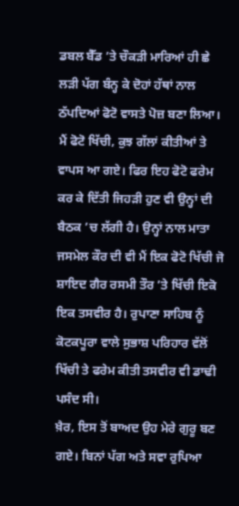ਡਬਲ ਬੈੱਡ ’ਤੇ ਚੌਕੜੀ ਮਾਰਿਆਂ ਹੀ ਛੇ ਲੜੀ ਪੱਗ ਬੰਨ੍ਹ ਕੇ ਦੋਹਾਂ ਹੱਥਾਂ ਨਾਲ ਠੱਪਦਿਆਂ ਫੋਟੋ ਵਾਸਤੇ ਪੋਜ਼ ਬਣਾ ਲਿਆ। ਮੈਂ ਫੋਟੋ ਖਿੱਚੀ, ਕੁਝ ਗੱਲਾਂ ਕੀਤੀਆਂ ਤੇ ਵਾਪਸ ਆ ਗਏ। ਫਿਰ ਇਹ ਫੋਟੋ ਫਰੇਮ ਕਰ ਕੇ ਦਿੱਤੀ ਜਿਹੜੀ ਹੁਣ ਵੀ ਉਨ੍ਹਾਂ ਦੀ ਬੈਠਕ ’ਚ ਲੱਗੀ ਹੈ। ਉਨ੍ਹਾਂ ਨਾਲ ਮਾਤਾ ਜਸਮੇਲ ਕੌਰ ਦੀ ਵੀ ਮੈਂ ਇਕ ਫੋਟੋ ਖਿੱਚੀ ਜੋ ਸ਼ਾਇਦ ਗੈਰ ਰਸਮੀ ਤੌਰ ’ਤੇ ਖਿੱਚੀ ਇਕੋ ਇਕ ਤਸਵੀਰ ਹੈ। ਰੁਪਾਣਾ ਸਾਹਿਬ ਨੂੰ ਕੋਟਕਪੂਰਾ ਵਾਲੇ ਸੁਭਾਸ਼ ਪਰਿਹਾਰ ਵੱਲੋਂ ਖਿੱਚੀ ਤੇ ਫਰੇਮ ਕੀਤੀ ਤਸਵੀਰ ਵੀ ਡਾਢੀ ਪਸੰਦ ਸੀ।
ਖ਼ੈਰ, ਇਸ ਤੋਂ ਬਾਅਦ ਉਹ ਮੇਰੇ ਗੁਰੂ ਬਣ ਗਏ। ਬਿਨਾਂ ਪੱਗ ਅਤੇ ਸਵਾ ਰੁਪਿਆ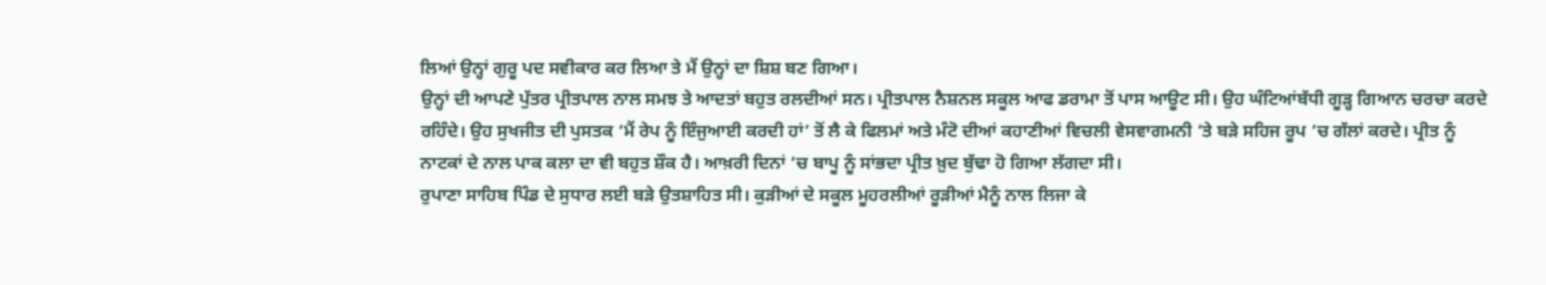ਲਿਆਂ ਉਨ੍ਹਾਂ ਗੁਰੂ ਪਦ ਸਵੀਕਾਰ ਕਰ ਲਿਆ ਤੇ ਮੈਂ ਉਨ੍ਹਾਂ ਦਾ ਸ਼ਿਸ਼ ਬਣ ਗਿਆ।
ਉਨ੍ਹਾਂ ਦੀ ਆਪਣੇ ਪੁੱਤਰ ਪ੍ਰੀਤਪਾਲ ਨਾਲ ਸਮਝ ਤੇ ਆਦਤਾਂ ਬਹੁਤ ਰਲਦੀਆਂ ਸਨ। ਪ੍ਰੀਤਪਾਲ ਨੈਸ਼ਨਲ ਸਕੂਲ ਆਫ ਡਰਾਮਾ ਤੋਂ ਪਾਸ ਆਊਟ ਸੀ। ਉਹ ਘੰਟਿਆਂਬੱਧੀ ਗੂੜ੍ਹ ਗਿਆਨ ਚਰਚਾ ਕਰਦੇ ਰਹਿੰਦੇ। ਉਹ ਸੁਖਜੀਤ ਦੀ ਪੁਸਤਕ ‘ਮੈਂ ਰੇਪ ਨੂੰ ਇੰਜੁਆਈ ਕਰਦੀ ਹਾਂ’ ਤੋਂ ਲੈ ਕੇ ਫਿਲਮਾਂ ਅਤੇ ਮੰਟੋ ਦੀਆਂ ਕਹਾਣੀਆਂ ਵਿਚਲੀ ਵੇਸਵਾਗਮਨੀ ’ਤੇ ਬੜੇ ਸਹਿਜ ਰੂਪ ’ਚ ਗੱਲਾਂ ਕਰਦੇ। ਪ੍ਰੀਤ ਨੂੰ ਨਾਟਕਾਂ ਦੇ ਨਾਲ ਪਾਕ ਕਲਾ ਦਾ ਵੀ ਬਹੁਤ ਸ਼ੌਕ ਹੈ। ਆਖ਼ਰੀ ਦਿਨਾਂ ’ਚ ਬਾਪੂ ਨੂੰ ਸਾਂਭਦਾ ਪ੍ਰੀਤ ਖ਼ੁਦ ਬੁੱਢਾ ਹੋ ਗਿਆ ਲੱਗਦਾ ਸੀ।
ਰੁਪਾਣਾ ਸਾਹਿਬ ਪਿੰਡ ਦੇ ਸੁਧਾਰ ਲਈ ਬੜੇ ਉਤਸ਼ਾਹਿਤ ਸੀ। ਕੁੜੀਆਂ ਦੇ ਸਕੂਲ ਮੂਹਰਲੀਆਂ ਰੂੜੀਆਂ ਮੈਨੂੰ ਨਾਲ ਲਿਜਾ ਕੇ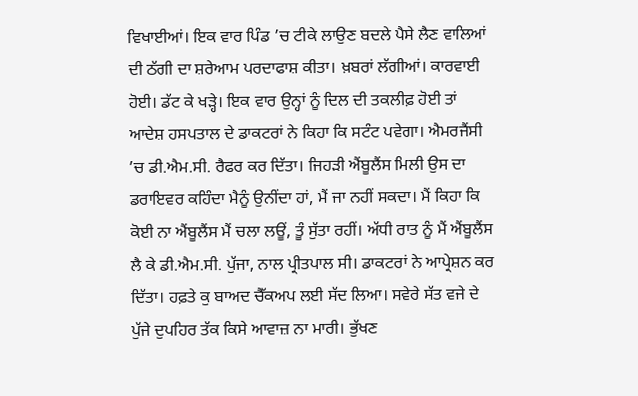ਵਿਖਾਈਆਂ। ਇਕ ਵਾਰ ਪਿੰਡ ’ਚ ਟੀਕੇ ਲਾਉਣ ਬਦਲੇ ਪੈਸੇ ਲੈਣ ਵਾਲਿਆਂ ਦੀ ਠੱਗੀ ਦਾ ਸ਼ਰੇਆਮ ਪਰਦਾਫਾਸ਼ ਕੀਤਾ। ਖ਼ਬਰਾਂ ਲੱਗੀਆਂ। ਕਾਰਵਾਈ ਹੋਈ। ਡੱਟ ਕੇ ਖੜ੍ਹੇ। ਇਕ ਵਾਰ ਉਨ੍ਹਾਂ ਨੂੰ ਦਿਲ ਦੀ ਤਕਲੀਫ਼ ਹੋਈ ਤਾਂ ਆਦੇਸ਼ ਹਸਪਤਾਲ ਦੇ ਡਾਕਟਰਾਂ ਨੇ ਕਿਹਾ ਕਿ ਸਟੰਟ ਪਵੇਗਾ। ਐਮਰਜੈਂਸੀ ’ਚ ਡੀ.ਐਮ.ਸੀ. ਰੈਫਰ ਕਰ ਦਿੱਤਾ। ਜਿਹੜੀ ਐਂਬੂਲੈਂਸ ਮਿਲੀ ਉਸ ਦਾ ਡਰਾਇਵਰ ਕਹਿੰਦਾ ਮੈਨੂੰ ਉਨੀਂਦਾ ਹਾਂ, ਮੈਂ ਜਾ ਨਹੀਂ ਸਕਦਾ। ਮੈਂ ਕਿਹਾ ਕਿ ਕੋਈ ਨਾ ਐਂਬੂਲੈਂਸ ਮੈਂ ਚਲਾ ਲਊਂ, ਤੂੰ ਸੁੱਤਾ ਰਹੀਂ। ਅੱਧੀ ਰਾਤ ਨੂੰ ਮੈਂ ਐਂਬੂਲੈਂਸ ਲੈ ਕੇ ਡੀ.ਐਮ.ਸੀ. ਪੁੱਜਾ, ਨਾਲ ਪ੍ਰੀਤਪਾਲ ਸੀ। ਡਾਕਟਰਾਂ ਨੇ ਆਪ੍ਰੇਸ਼ਨ ਕਰ ਦਿੱਤਾ। ਹਫ਼ਤੇ ਕੁ ਬਾਅਦ ਚੈੱਕਅਪ ਲਈ ਸੱਦ ਲਿਆ। ਸਵੇਰੇ ਸੱਤ ਵਜੇ ਦੇ ਪੁੱਜੇ ਦੁਪਹਿਰ ਤੱਕ ਕਿਸੇ ਆਵਾਜ਼ ਨਾ ਮਾਰੀ। ਭੁੱਖਣ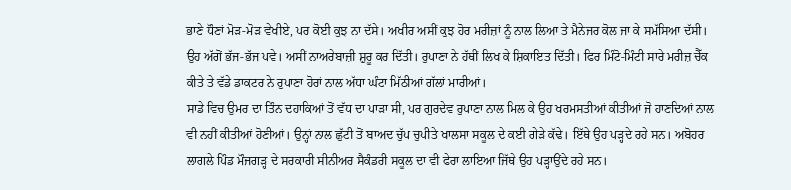ਭਾਣੇ ਧੌਣਾਂ ਮੋੜ-ਮੋੜ ਵੇਖੀਏ, ਪਰ ਕੋਈ ਕੁਝ ਨਾ ਦੱਸੇ। ਅਖੀਰ ਅਸੀਂ ਕੁਝ ਹੋਰ ਮਰੀਜ਼ਾਂ ਨੂੰ ਨਾਲ ਲਿਆ ਤੇ ਮੈਨੇਜਰ ਕੋਲ ਜਾ ਕੇ ਸਮੱਸਿਆ ਦੱਸੀ। ਉਹ ਅੱਗੋਂ ਭੱਜ-ਭੱਜ ਪਵੇ। ਅਸੀਂ ਨਾਅਰੇਬਾਜ਼ੀ ਸ਼ੁਰੂ ਕਰ ਦਿੱਤੀ। ਰੁਪਾਣਾ ਨੇ ਹੱਥੀਂ ਲਿਖ ਕੇ ਸ਼ਿਕਾਇਤ ਦਿੱਤੀ। ਫਿਰ ਮਿੰਟੋ-ਮਿੰਟੀ ਸਾਰੇ ਮਰੀਜ਼ ਚੈੱਕ ਕੀਤੇ ਤੇ ਵੱਡੇ ਡਾਕਟਰ ਨੇ ਰੁਪਾਣਾ ਹੋਰਾਂ ਨਾਲ ਅੱਧਾ ਘੰਟਾ ਮਿੱਠੀਆਂ ਗੱਲਾਂ ਮਾਰੀਆਂ।
ਸਾਡੇ ਵਿਚ ਉਮਰ ਦਾ ਤਿੰਨ ਦਹਾਕਿਆਂ ਤੋਂ ਵੱਧ ਦਾ ਪਾੜਾ ਸੀ, ਪਰ ਗੁਰਦੇਵ ਰੁਪਾਣਾ ਨਾਲ ਮਿਲ ਕੇ ਉਹ ਖਰਮਸਤੀਆਂ ਕੀਤੀਆਂ ਜੋ ਹਾਣਦਿਆਂ ਨਾਲ ਵੀ ਨਹੀਂ ਕੀਤੀਆਂ ਹੋਣੀਆਂ। ਉਨ੍ਹਾਂ ਨਾਲ ਛੁੱਟੀ ਤੋਂ ਬਾਅਦ ਚੁੱਪ ਚੁਪੀਤੇ ਖਾਲਸਾ ਸਕੂਲ ਦੇ ਕਈ ਗੇੜੇ ਕੱਢੇ। ਇੱਥੇ ਉਹ ਪੜ੍ਹਦੇ ਰਹੇ ਸਨ। ਅਬੋਹਰ ਲਾਗਲੇ ਪਿੰਡ ਮੌਜਗੜ੍ਹ ਦੇ ਸਰਕਾਰੀ ਸੀਨੀਅਰ ਸੈਕੰਡਰੀ ਸਕੂਲ ਦਾ ਵੀ ਫੇਰਾ ਲਾਇਆ ਜਿੱਥੇ ਉਹ ਪੜ੍ਹਾਉਂਦੇ ਰਹੇ ਸਨ।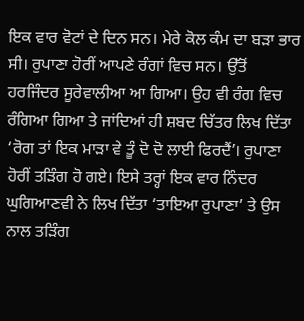ਇਕ ਵਾਰ ਵੋਟਾਂ ਦੇ ਦਿਨ ਸਨ। ਮੇਰੇ ਕੋਲ ਕੰਮ ਦਾ ਬੜਾ ਭਾਰ ਸੀ। ਰੁਪਾਣਾ ਹੋਰੀਂ ਆਪਣੇ ਰੰਗਾਂ ਵਿਚ ਸਨ। ਉੱਤੋਂ ਹਰਜਿੰਦਰ ਸੂਰੇਵਾਲੀਆ ਆ ਗਿਆ। ਉਹ ਵੀ ਰੰਗ ਵਿਚ ਰੰਗਿਆ ਗਿਆ ਤੇ ਜਾਂਦਿਆਂ ਹੀ ਸ਼ਬਦ ਚਿੱਤਰ ਲਿਖ ਦਿੱਤਾ ‘ਰੋਗ ਤਾਂ ਇਕ ਮਾੜਾ ਵੇ ਤੂੰ ਦੋ ਦੋ ਲਾਈ ਫਿਰਦੈਂ’। ਰੁਪਾਣਾ ਹੋਰੀਂ ਤੜਿੰਗ ਹੋ ਗਏ। ਇਸੇ ਤਰ੍ਹਾਂ ਇਕ ਵਾਰ ਨਿੰਦਰ ਘੁਗਿਆਣਵੀ ਨੇ ਲਿਖ ਦਿੱਤਾ ‘ਤਾਇਆ ਰੁਪਾਣਾ’ ਤੇ ਉਸ ਨਾਲ ਤੜਿੰਗ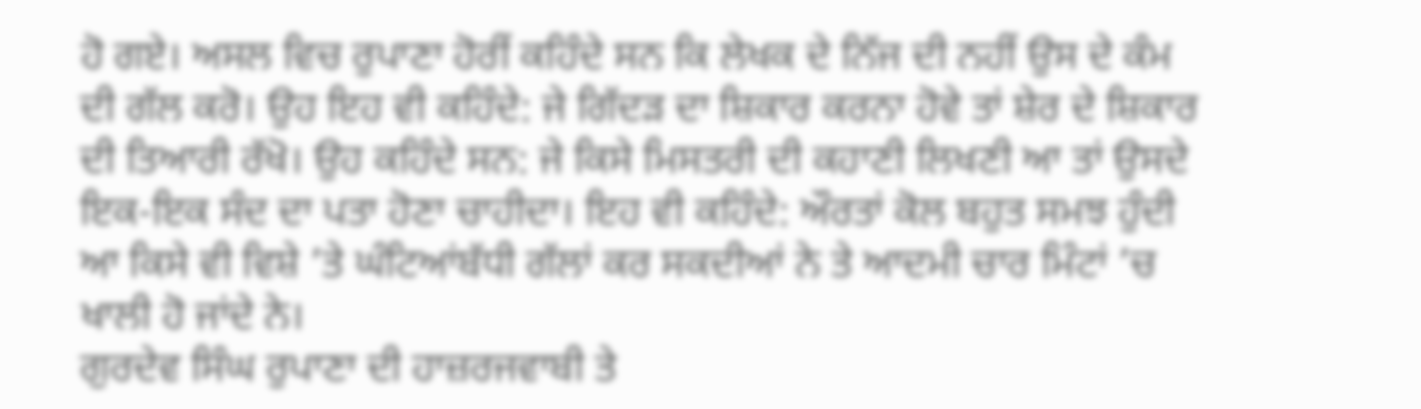ਹੋ ਗਏ। ਅਸਲ ਵਿਚ ਰੁਪਾਣਾ ਹੋਰੀਂ ਕਹਿੰਦੇ ਸਨ ਕਿ ਲੇਖਕ ਦੇ ਨਿੱਜ ਦੀ ਨਹੀਂ ਉਸ ਦੇ ਕੰਮ ਦੀ ਗੱਲ ਕਰੋ। ਉਹ ਇਹ ਵੀ ਕਹਿੰਦੇ: ਜੇ ਗਿੱਦੜ ਦਾ ਸ਼ਿਕਾਰ ਕਰਨਾ ਹੋਵੇ ਤਾਂ ਸ਼ੇਰ ਦੇ ਸ਼ਿਕਾਰ ਦੀ ਤਿਆਰੀ ਰੱਖੋ। ਉਹ ਕਹਿੰਦੇ ਸਨ: ਜੇ ਕਿਸੇ ਮਿਸਤਰੀ ਦੀ ਕਹਾਣੀ ਲਿਖਣੀ ਆ ਤਾਂ ਉਸਦੇ ਇਕ-ਇਕ ਸੰਦ ਦਾ ਪਤਾ ਹੋਣਾ ਚਾਹੀਦਾ। ਇਹ ਵੀ ਕਹਿੰਦੇ: ਔਰਤਾਂ ਕੋਲ ਬਹੁਤ ਸਮਝ ਹੁੰਦੀ ਆ ਕਿਸੇ ਵੀ ਵਿਸ਼ੇ ’ਤੇ ਘੰਟਿਆਂਬੱਧੀ ਗੱਲਾਂ ਕਰ ਸਕਦੀਆਂ ਨੇ ਤੇ ਆਦਮੀ ਚਾਰ ਮਿੰਟਾਂ ’ਚ ਖਾਲੀ ਹੋ ਜਾਂਦੇ ਨੇ।
ਗੁਰਦੇਵ ਸਿੰਘ ਰੁਪਾਣਾ ਦੀ ਹਾਜ਼ਰਜਵਾਬੀ ਤੇ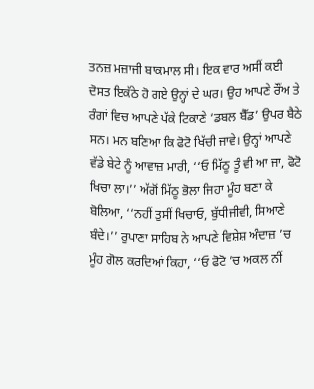ਤਨਜ਼ ਮਜ਼ਾਜੀ ਬਾਕਮਾਲ ਸੀ। ਇਕ ਵਾਰ ਅਸੀਂ ਕਈ ਦੋਸਤ ਇਕੱਠੇ ਹੋ ਗਏ ਉਨ੍ਹਾਂ ਦੇ ਘਰ। ਉਹ ਆਪਣੇ ਰੌਂਅ ਤੇ ਰੰਗਾਂ ਵਿਚ ਆਪਣੇ ਪੱਕੇ ਟਿਕਾਣੇ ‘ਡਬਲ ਬੈੱਡ’ ਉਪਰ ਬੈਠੇ ਸਨ। ਮਨ ਬਣਿਆ ਕਿ ਫੋਟੋ ਖਿੱਚੀ ਜਾਵੇ। ਉਨ੍ਹਾਂ ਆਪਣੇ ਵੱਡੇ ਬੇਟੇ ਨੂੰ ਆਵਾਜ਼ ਮਾਰੀ, ‘‘ਓ ਮਿੱਠੂ ਤੂੰ ਵੀ ਆ ਜਾ, ਫੋਟੋ ਖਿਚਾ ਲਾ।’’ ਅੱਗੋਂ ਮਿੱਠੂ ਭੋਲਾ ਜਿਹਾ ਮੂੰਹ ਬਣਾ ਕੇ ਬੋਲਿਆ, ‘‘ਨਹੀਂ ਤੁਸੀਂ ਖਿਚਾਓ, ਬੁੱਧੀਜੀਵੀ, ਸਿਆਣੇ ਬੰਦੇ।’’ ਰੁਪਾਣਾ ਸਾਹਿਬ ਨੇ ਆਪਣੇ ਵਿਸ਼ੇਸ਼ ਅੰਦਾਜ਼ ’ਚ ਮੂੰਹ ਗੋਲ ਕਰਦਿਆਂ ਕਿਹਾ, ‘‘ਓ ਫੋਟੋ ’ਚ ਅਕਲ ਨੀਂ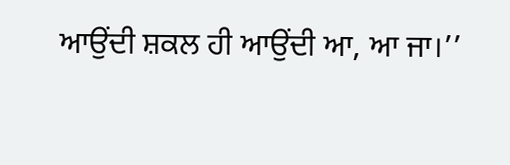ਆਉਂਦੀ ਸ਼ਕਲ ਹੀ ਆਉਂਦੀ ਆ, ਆ ਜਾ।’’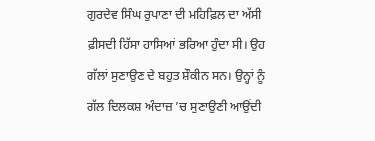ਗੁਰਦੇਵ ਸਿੰਘ ਰੁਪਾਣਾ ਦੀ ਮਹਿਫ਼ਿਲ ਦਾ ਅੱਸੀ ਫ਼ੀਸਦੀ ਹਿੱਸਾ ਹਾਸਿਆਂ ਭਰਿਆ ਹੁੰਦਾ ਸੀ। ਉਹ ਗੱਲਾਂ ਸੁਣਾਉਣ ਦੇ ਬਹੁਤ ਸ਼ੌਕੀਨ ਸਨ। ਉਨ੍ਹਾਂ ਨੂੰ ਗੱਲ ਦਿਲਕਸ਼ ਅੰਦਾਜ਼ ’ਚ ਸੁਣਾਉਣੀ ਆਉਂਦੀ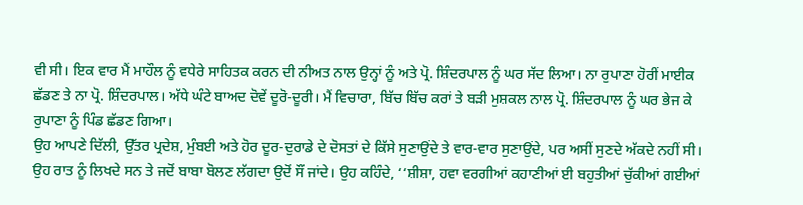ਵੀ ਸੀ। ਇਕ ਵਾਰ ਮੈਂ ਮਾਹੌਲ ਨੂੰ ਵਧੇਰੇ ਸਾਹਿਤਕ ਕਰਨ ਦੀ ਨੀਅਤ ਨਾਲ ਉਨ੍ਹਾਂ ਨੂੰ ਅਤੇ ਪ੍ਰੋ. ਸ਼ਿੰਦਰਪਾਲ ਨੂੰ ਘਰ ਸੱਦ ਲਿਆ। ਨਾ ਰੁਪਾਣਾ ਹੋਰੀਂ ਮਾਈਕ ਛੱਡਣ ਤੇ ਨਾ ਪ੍ਰੋ. ਸ਼ਿੰਦਰਪਾਲ। ਅੱਧੇ ਘੰਟੇ ਬਾਅਦ ਦੋਵੇਂ ਦੂਰੋ-ਦੂਰੀ। ਮੈਂ ਵਿਚਾਰਾ, ਬਿੱਚ ਬਿੱਚ ਕਰਾਂ ਤੇ ਬੜੀ ਮੁਸ਼ਕਲ ਨਾਲ ਪ੍ਰੋ. ਸ਼ਿੰਦਰਪਾਲ ਨੂੰ ਘਰ ਭੇਜ ਕੇ ਰੁਪਾਣਾ ਨੂੰ ਪਿੰਡ ਛੱਡਣ ਗਿਆ।
ਉਹ ਆਪਣੇ ਦਿੱਲੀ, ਉੱਤਰ ਪ੍ਰਦੇਸ਼, ਮੁੰਬਈ ਅਤੇ ਹੋਰ ਦੂਰ-ਦੁਰਾਡੇ ਦੇ ਦੋਸਤਾਂ ਦੇ ਕਿੱਸੇ ਸੁਣਾਉਂਦੇ ਤੇ ਵਾਰ-ਵਾਰ ਸੁਣਾਉਂਦੇ, ਪਰ ਅਸੀਂ ਸੁਣਦੇ ਅੱਕਦੇ ਨਹੀਂ ਸੀ। ਉਹ ਰਾਤ ਨੂੰ ਲਿਖਦੇ ਸਨ ਤੇ ਜਦੋਂ ਬਾਬਾ ਬੋਲਣ ਲੱਗਦਾ ਉਦੋਂ ਸੌਂ ਜਾਂਦੇ। ਉਹ ਕਹਿੰਦੇ, ‘‘ਸ਼ੀਸ਼ਾ, ਹਵਾ ਵਰਗੀਆਂ ਕਹਾਣੀਆਂ ਈ ਬਹੁਤੀਆਂ ਚੁੱਕੀਆਂ ਗਈਆਂ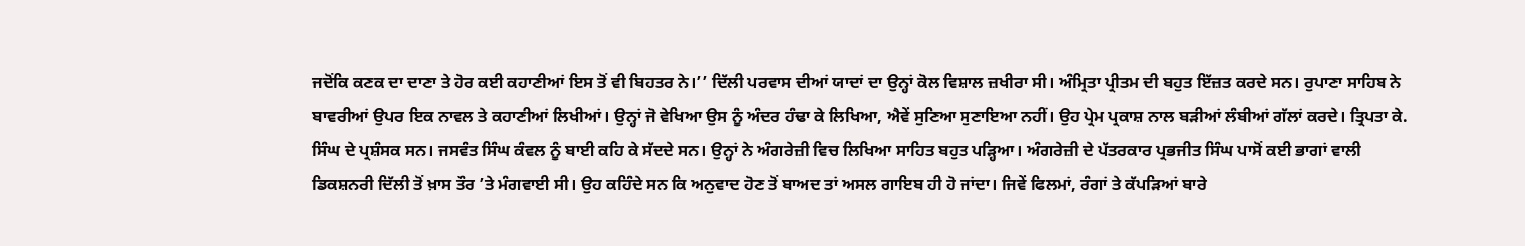ਜਦੋਂਕਿ ਕਣਕ ਦਾ ਦਾਣਾ ਤੇ ਹੋਰ ਕਈ ਕਹਾਣੀਆਂ ਇਸ ਤੋਂ ਵੀ ਬਿਹਤਰ ਨੇ।’’ ਦਿੱਲੀ ਪਰਵਾਸ ਦੀਆਂ ਯਾਦਾਂ ਦਾ ਉਨ੍ਹਾਂ ਕੋਲ ਵਿਸ਼ਾਲ ਜ਼ਖੀਰਾ ਸੀ। ਅੰਮ੍ਰਿਤਾ ਪ੍ਰੀਤਮ ਦੀ ਬਹੁਤ ਇੱਜ਼ਤ ਕਰਦੇ ਸਨ। ਰੁਪਾਣਾ ਸਾਹਿਬ ਨੇ ਬਾਵਰੀਆਂ ਉਪਰ ਇਕ ਨਾਵਲ ਤੇ ਕਹਾਣੀਆਂ ਲਿਖੀਆਂ। ਉਨ੍ਹਾਂ ਜੋ ਵੇਖਿਆ ਉਸ ਨੂੰ ਅੰਦਰ ਹੰਢਾ ਕੇ ਲਿਖਿਆ, ਐਵੇਂ ਸੁਣਿਆ ਸੁਣਾਇਆ ਨਹੀਂ। ਉਹ ਪ੍ਰੇਮ ਪ੍ਰਕਾਸ਼ ਨਾਲ ਬੜੀਆਂ ਲੰਬੀਆਂ ਗੱਲਾਂ ਕਰਦੇ। ਤ੍ਰਿਪਤਾ ਕੇ. ਸਿੰਘ ਦੇ ਪ੍ਰਸ਼ੰਸਕ ਸਨ। ਜਸਵੰਤ ਸਿੰਘ ਕੰਵਲ ਨੂੰ ਬਾਈ ਕਹਿ ਕੇ ਸੱਦਦੇ ਸਨ। ਉਨ੍ਹਾਂ ਨੇ ਅੰਗਰੇਜ਼ੀ ਵਿਚ ਲਿਖਿਆ ਸਾਹਿਤ ਬਹੁਤ ਪੜ੍ਹਿਆ। ਅੰਗਰੇਜ਼ੀ ਦੇ ਪੱਤਰਕਾਰ ਪ੍ਰਭਜੀਤ ਸਿੰਘ ਪਾਸੋਂ ਕਈ ਭਾਗਾਂ ਵਾਲੀ ਡਿਕਸ਼ਨਰੀ ਦਿੱਲੀ ਤੋਂ ਖ਼ਾਸ ਤੌਰ ’ਤੇ ਮੰਗਵਾਈ ਸੀ। ਉਹ ਕਹਿੰਦੇ ਸਨ ਕਿ ਅਨੁਵਾਦ ਹੋਣ ਤੋਂ ਬਾਅਦ ਤਾਂ ਅਸਲ ਗਾਇਬ ਹੀ ਹੋ ਜਾਂਦਾ। ਜਿਵੇਂ ਫਿਲਮਾਂ, ਰੰਗਾਂ ਤੇ ਕੱਪੜਿਆਂ ਬਾਰੇ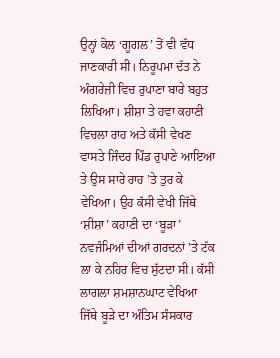ਉਨ੍ਹਾਂ ਕੋਲ ‘ਗੂਗਲ’ ਤੋਂ ਵੀ ਵੱਧ ਜਾਣਕਾਰੀ ਸੀ। ਨਿਰੂਪਮਾ ਦੱਤ ਨੇ ਅੰਗਰੇਜ਼ੀ ਵਿਚ ਰੁਪਾਣਾ ਬਾਰੇ ਬਹੁਤ ਲਿਖਿਆ। ਸ਼ੀਸ਼ਾ ਤੇ ਹਵਾ ਕਹਾਣੀ ਵਿਚਲਾ ਰਾਹ ਅਤੇ ਕੱਸੀ ਵੇਖਣ ਵਾਸਤੇ ਜਿੰਦਰ ਪਿੰਡ ਰੁਪਾਣੇ ਆਇਆ ਤੇ ਉਸ ਸਾਰੇ ਰਾਹ ’ਤੇ ਤੁਰ ਕੇ ਵੇਖਿਆ। ਉਹ ਕੱਸੀ ਵੇਖੀ ਜਿੱਥੇ ‘ਸ਼ੀਸ਼ਾ’ ਕਹਾਣੀ ਦਾ ‘ਬੂੜਾ’ ਨਵਜੰਮਿਆਂ ਦੀਆਂ ਗਰਦਨਾਂ ’ਤੇ ਟੱਕ ਲਾ ਕੇ ਨਹਿਰ ਵਿਚ ਸੁੱਟਦਾ ਸੀ। ਕੱਸੀ ਲਾਗਲਾ ਸ਼ਮਸ਼ਾਨਘਾਟ ਵੇਖਿਆ ਜਿੱਥੇ ਬੂੜੇ ਦਾ ਅੰਤਿਮ ਸੰਸਕਾਰ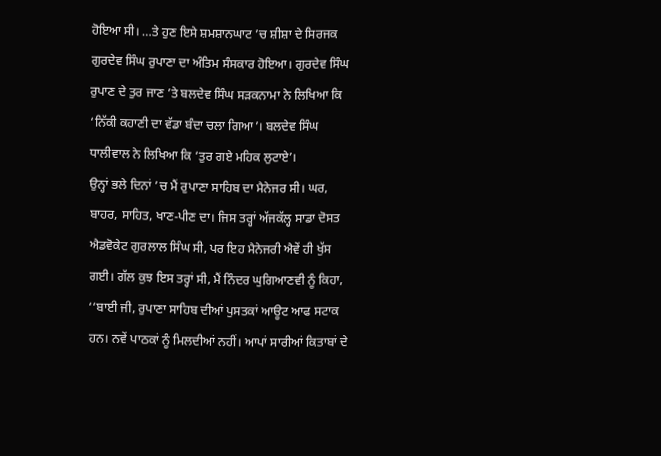ਹੋਇਆ ਸੀ। …ਤੇ ਹੁਣ ਇਸੇ ਸ਼ਮਸ਼ਾਨਘਾਟ ’ਚ ਸ਼ੀਸ਼ਾ ਦੇ ਸਿਰਜਕ ਗੁਰਦੇਵ ਸਿੰਘ ਰੁਪਾਣਾ ਦਾ ਅੰਤਿਮ ਸੰਸਕਾਰ ਹੋਇਆ। ਗੁਰਦੇਵ ਸਿੰਘ ਰੁਪਾਣ ਦੇ ਤੁਰ ਜਾਣ ’ਤੇ ਬਲਦੇਵ ਸਿੰਘ ਸੜਕਨਾਮਾ ਨੇ ਲਿਖਿਆ ਕਿ ‘ਨਿੱਕੀ ਕਹਾਣੀ ਦਾ ਵੱਡਾ ਬੰਦਾ ਚਲਾ ਗਿਆ’। ਬਲਦੇਵ ਸਿੰਘ ਧਾਲੀਵਾਲ ਨੇ ਲਿਖਿਆ ਕਿ ‘ਤੁਰ ਗਏ ਮਹਿਕ ਲੁਟਾਏ’।
ਉਨ੍ਹਾਂ ਭਲੇ ਦਿਨਾਂ ’ਚ ਮੈਂ ਰੁਪਾਣਾ ਸਾਹਿਬ ਦਾ ਮੈਨੇਜਰ ਸੀ। ਘਰ, ਬਾਹਰ, ਸਾਹਿਤ, ਖਾਣ-ਪੀਣ ਦਾ। ਜਿਸ ਤਰ੍ਹਾਂ ਅੱਜਕੱਲ੍ਹ ਸਾਡਾ ਦੋਸਤ ਐਡਵੋਕੇਟ ਗੁਰਲਾਲ ਸਿੰਘ ਸੀ, ਪਰ ਇਹ ਮੈਨੇਜਰੀ ਐਵੇਂ ਹੀ ਖੁੱਸ ਗਈ। ਗੱਲ ਕੁਝ ਇਸ ਤਰ੍ਹਾਂ ਸੀ, ਮੈਂ ਨਿੰਦਰ ਘੁਗਿਆਣਵੀ ਨੂੰ ਕਿਹਾ, ‘‘ਬਾਈ ਜੀ, ਰੁਪਾਣਾ ਸਾਹਿਬ ਦੀਆਂ ਪੁਸਤਕਾਂ ਆਊਟ ਆਫ ਸਟਾਕ ਹਨ। ਨਵੇਂ ਪਾਠਕਾਂ ਨੂੰ ਮਿਲਦੀਆਂ ਨਹੀਂ। ਆਪਾਂ ਸਾਰੀਆਂ ਕਿਤਾਬਾਂ ਦੇ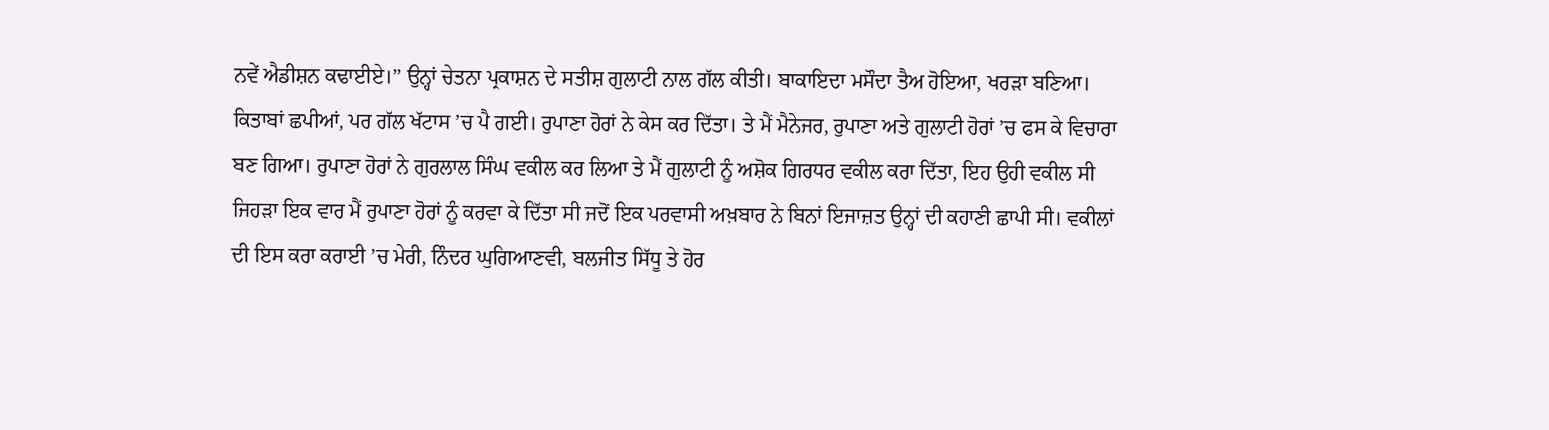ਨਵੇਂ ਐਡੀਸ਼ਨ ਕਢਾਈਏ।’’ ਉਨ੍ਹਾਂ ਚੇਤਨਾ ਪ੍ਰਕਾਸ਼ਨ ਦੇ ਸਤੀਸ਼ ਗੁਲਾਟੀ ਨਾਲ ਗੱਲ ਕੀਤੀ। ਬਾਕਾਇਦਾ ਮਸੌਦਾ ਤੈਅ ਹੋਇਆ, ਖਰੜਾ ਬਣਿਆ। ਕਿਤਾਬਾਂ ਛਪੀਆਂ, ਪਰ ਗੱਲ ਖੱਟਾਸ ’ਚ ਪੈ ਗਈ। ਰੁਪਾਣਾ ਹੋਰਾਂ ਨੇ ਕੇਸ ਕਰ ਦਿੱਤਾ। ਤੇ ਮੈਂ ਮੈਨੇਜਰ, ਰੁਪਾਣਾ ਅਤੇ ਗੁਲਾਟੀ ਹੋਰਾਂ ’ਚ ਫਸ ਕੇ ਵਿਚਾਰਾ ਬਣ ਗਿਆ। ਰੁਪਾਣਾ ਹੋਰਾਂ ਨੇ ਗੁਰਲਾਲ ਸਿੰਘ ਵਕੀਲ ਕਰ ਲਿਆ ਤੇ ਮੈਂ ਗੁਲਾਟੀ ਨੂੰ ਅਸ਼ੋਕ ਗਿਰਧਰ ਵਕੀਲ ਕਰਾ ਦਿੱਤਾ, ਇਹ ਉਹੀ ਵਕੀਲ ਸੀ ਜਿਹੜਾ ਇਕ ਵਾਰ ਮੈਂ ਰੁਪਾਣਾ ਹੋਰਾਂ ਨੂੰ ਕਰਵਾ ਕੇ ਦਿੱਤਾ ਸੀ ਜਦੋਂ ਇਕ ਪਰਵਾਸੀ ਅਖ਼ਬਾਰ ਨੇ ਬਿਨਾਂ ਇਜਾਜ਼ਤ ਉਨ੍ਹਾਂ ਦੀ ਕਹਾਣੀ ਛਾਪੀ ਸੀ। ਵਕੀਲਾਂ ਦੀ ਇਸ ਕਰਾ ਕਰਾਈ ’ਚ ਮੇਰੀ, ਨਿੰਦਰ ਘੁਗਿਆਣਵੀ, ਬਲਜੀਤ ਸਿੱਧੂ ਤੇ ਹੋਰ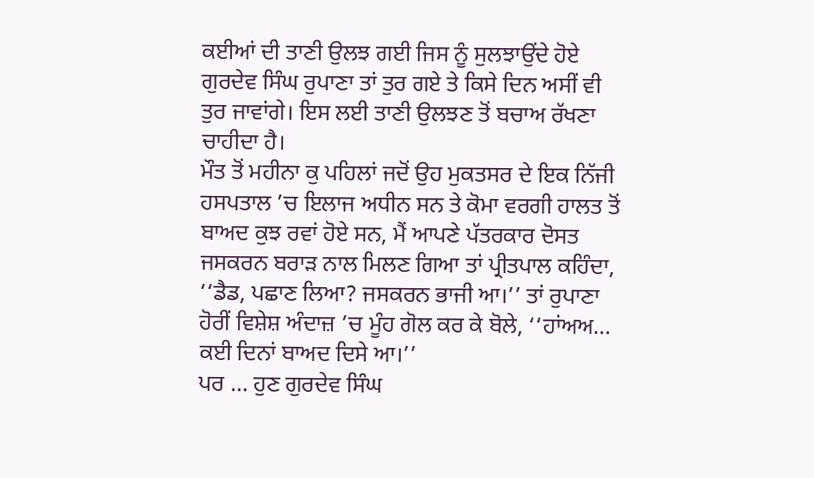ਕਈਆਂ ਦੀ ਤਾਣੀ ਉਲਝ ਗਈ ਜਿਸ ਨੂੰ ਸੁਲਝਾਉਂਦੇ ਹੋਏ ਗੁਰਦੇਵ ਸਿੰਘ ਰੁਪਾਣਾ ਤਾਂ ਤੁਰ ਗਏ ਤੇ ਕਿਸੇ ਦਿਨ ਅਸੀਂ ਵੀ ਤੁਰ ਜਾਵਾਂਗੇ। ਇਸ ਲਈ ਤਾਣੀ ਉਲਝਣ ਤੋਂ ਬਚਾਅ ਰੱਖਣਾ ਚਾਹੀਦਾ ਹੈ।
ਮੌਤ ਤੋਂ ਮਹੀਨਾ ਕੁ ਪਹਿਲਾਂ ਜਦੋਂ ਉਹ ਮੁਕਤਸਰ ਦੇ ਇਕ ਨਿੱਜੀ ਹਸਪਤਾਲ ’ਚ ਇਲਾਜ ਅਧੀਨ ਸਨ ਤੇ ਕੋਮਾ ਵਰਗੀ ਹਾਲਤ ਤੋਂ ਬਾਅਦ ਕੁਝ ਰਵਾਂ ਹੋਏ ਸਨ, ਮੈਂ ਆਪਣੇ ਪੱਤਰਕਾਰ ਦੋਸਤ ਜਸਕਰਨ ਬਰਾੜ ਨਾਲ ਮਿਲਣ ਗਿਆ ਤਾਂ ਪ੍ਰੀਤਪਾਲ ਕਹਿੰਦਾ, ‘‘ਡੈਡ, ਪਛਾਣ ਲਿਆ? ਜਸਕਰਨ ਭਾਜੀ ਆ।’’ ਤਾਂ ਰੁਪਾਣਾ ਹੋਰੀਂ ਵਿਸ਼ੇਸ਼ ਅੰਦਾਜ਼ ’ਚ ਮੂੰਹ ਗੋਲ ਕਰ ਕੇ ਬੋਲੇ, ‘‘ਹਾਂਅਅ… ਕਈ ਦਿਨਾਂ ਬਾਅਦ ਦਿਸੇ ਆ।’’
ਪਰ … ਹੁਣ ਗੁਰਦੇਵ ਸਿੰਘ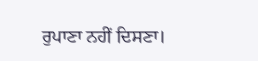ਰੁਪਾਣਾ ਨਹੀਂ ਦਿਸਣਾ।